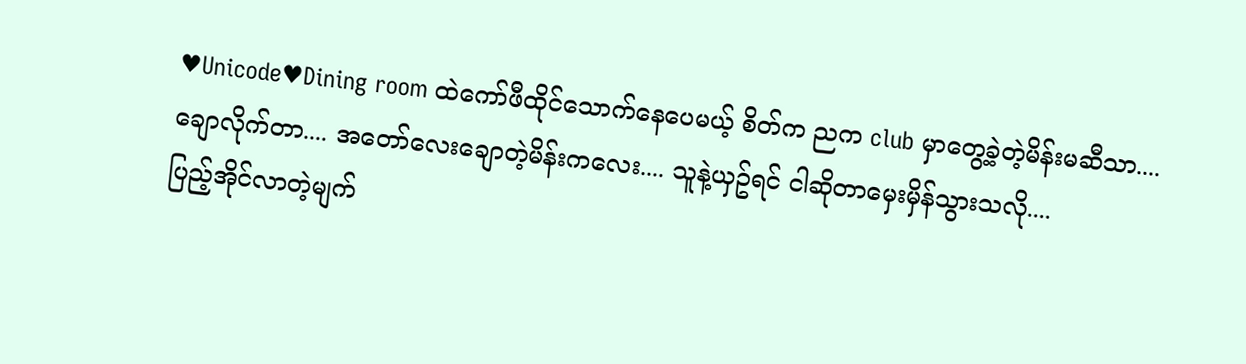♥Unicode♥Dining room ထဲကော်ဖီထိုင်သောက်နေပေမယ့် စိတ်က ညက club မှာတွေ့ခဲ့တဲ့မိန်းမဆီသာ....
ချောလိုက်တာ.... အတော်လေးချောတဲ့မိန်းကလေး.... သူနဲ့ယှဥ်ရင် ငါဆိုတာမှေးမှိန်သွားသလို....
ပြည့်အိုင်လာတဲ့မျက်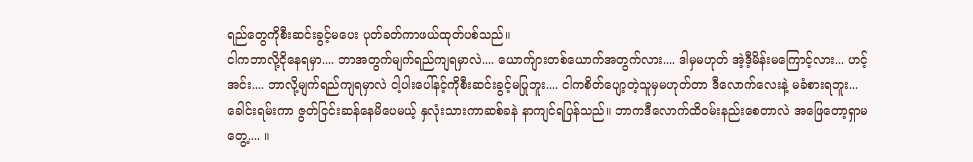ရည်တွေကိုစီးဆင်းခွင့်မပေး ပုတ်ခတ်ကာဖယ်ထုတ်ပစ်သည်။
ငါကဘာလို့ငိုနေရမှာ.... ဘာအတွက်မျက်ရည်ကျရမှာလဲ.... ယောက်ျားတစ်ယောက်အတွက်လား.... ဒါမှမဟုတ် အဲ့ဒီ့မိန်းမကြောင့်လား... ဟင့်အင်း.... ဘာလို့မျက်ရည်ကျရမှာလဲ ငါ့ပါးပေါ်နင့်ကိုစီးဆင်းခွင့်မပြုဘူး.... ငါကစိတ်ပျော့တဲ့သူမှမဟုတ်တာ ဒီလောက်လေးနဲ့ မခံစားရဘူး...
ခေါင်းရမ်းကာ ဇွတ်ငြင်းဆန်နေမိပေမယ့် နှလုံးသားကာဆစ်ခနဲ နာကျင်ရပြန်သည်။ ဘာကဒီလောက်ထိဝမ်းနည်းစေတာလဲ အဖြေတော့ရှာမတွေ့.... ။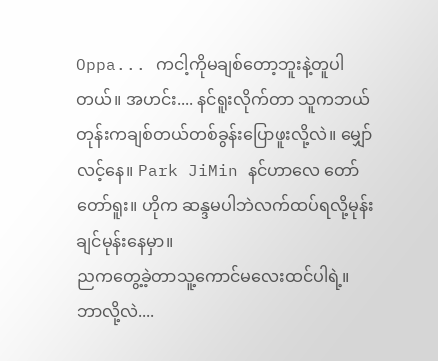Oppa... ကငါ့ကိုမချစ်တော့ဘူးနဲ့တူပါတယ်။ အဟင်း.... နင်ရူးလိုက်တာ သူကဘယ်တုန်းကချစ်တယ်တစ်ခွန်းပြောဖူးလို့လဲ။ မျှော်လင့်နေ။ Park JiMin နင်ဟာလေ တော်တော်ရူး။ ဟိုက ဆန္ဒမပါဘဲလက်ထပ်ရလို့မုန်းချင်မုန်းနေမှာ။
ညကတွေ့ခဲ့တာသူ့ကောင်မလေးထင်ပါရဲ့။ ဘာလို့လဲ....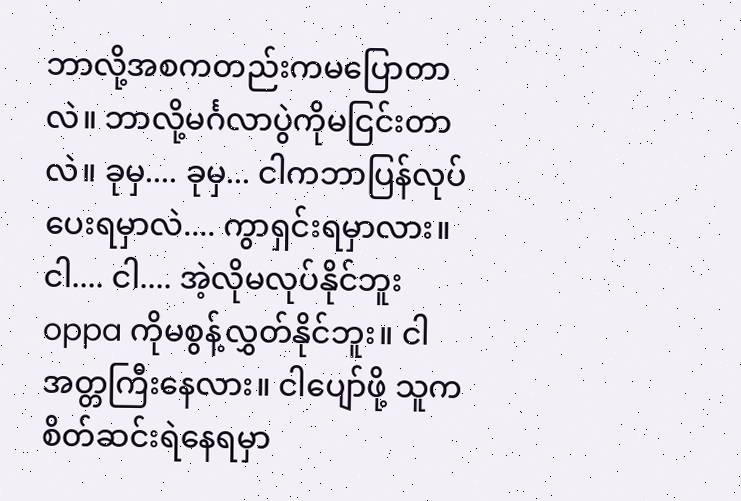ဘာလို့အစကတည်းကမပြောတာလဲ။ ဘာလို့မင်္ဂလာပွဲကိုမငြင်းတာလဲ။ ခုမှ.... ခုမှ... ငါကဘာပြန်လုပ်ပေးရမှာလဲ.... ကွာရှင်းရမှာလား။
ငါ.... ငါ.... အဲ့လိုမလုပ်နိုင်ဘူး oppa ကိုမစွန့်လွှတ်နိုင်ဘူး။ ငါအတ္တကြီးနေလား။ ငါပျော်ဖို့ သူကစိတ်ဆင်းရဲနေရမှာ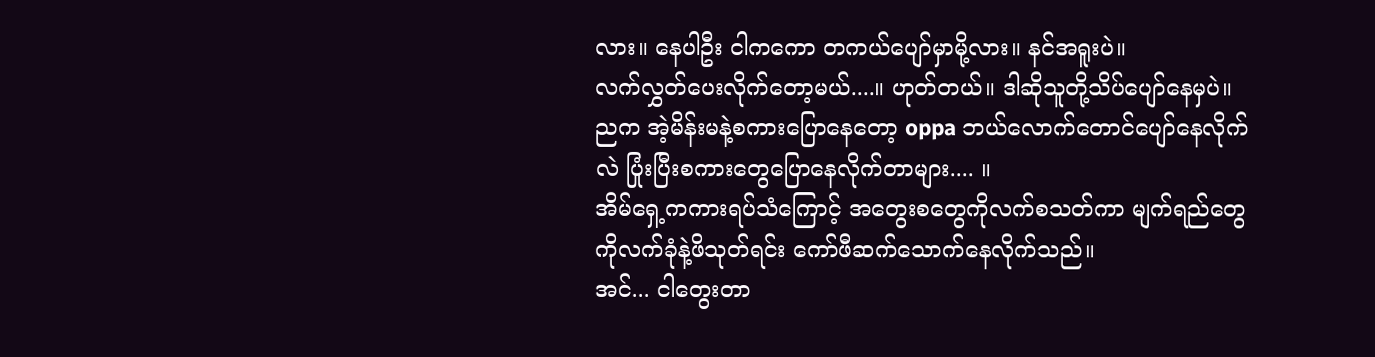လား။ နေပါဦး ငါကကော တကယ်ပျော်မှာမို့လား။ နင်အရူးပဲ။
လက်လွှတ်ပေးလိုက်တော့မယ်....။ ဟုတ်တယ်။ ဒါဆိုသူတို့သိပ်ပျော်နေမှပဲ။ ညက အဲ့မိန်းမနဲ့စကားပြောနေတော့ oppa ဘယ်လောက်တောင်ပျော်နေလိုက်လဲ ပြုံးပြီးစကားတွေပြောနေလိုက်တာများ.... ။
အိမ်ရှေ့ကကားရပ်သံကြောင့် အတွေးစတွေကိုလက်စသတ်ကာ မျက်ရည်တွေကိုလက်ခုံနဲ့ဖိသုတ်ရင်း ကော်ဖီဆက်သောက်နေလိုက်သည်။
အင်... ငါတွေးတာ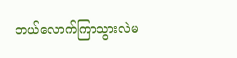ဘယ်လောက်ကြာသွားလဲမ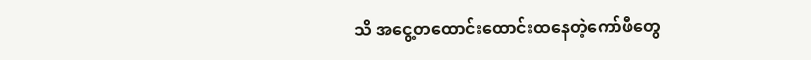သိ အငွေ့တထောင်းထောင်းထနေတဲ့ကော်ဖီတွေ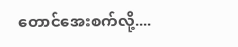တောင်အေးစက်လို့....